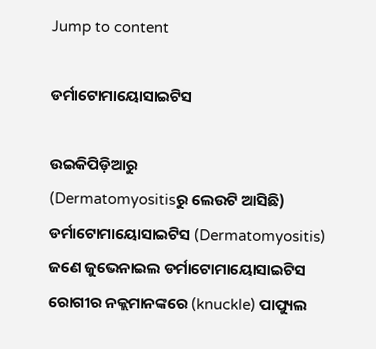Jump to content

ଡର୍ମାଟୋମାୟୋସାଇଟିସ

ଉଇକିପିଡ଼ିଆ‌ରୁ
(Dermatomyositisରୁ ଲେଉଟି ଆସିଛି)
ଡର୍ମାଟୋମାୟୋସାଇଟିସ (Dermatomyositis)
ଜଣେ ଜୁଭେନାଇଲ ଡର୍ମାଟୋମାୟୋସାଇଟିସ ରୋଗୀର ନ‌କ୍ଲମାନଙ୍କରେ (knuckle) ପାପ୍ୟୁଲ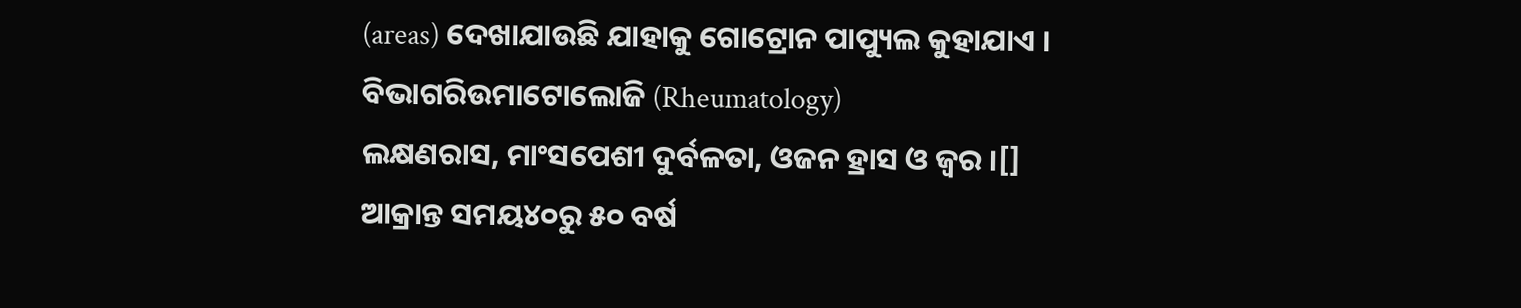(areas) ଦେଖାଯାଉଛି ଯାହାକୁ ଗୋଟ୍ରୋନ ପାପ୍ୟୁଲ କୁହାଯାଏ ।
ବିଭାଗରିଉମାଟୋଲୋଜି (Rheumatology)
ଲକ୍ଷଣରାସ, ମାଂସପେଶୀ ଦୁର୍ବଳତା, ଓଜନ ହ୍ରାସ ଓ ଜ୍ୱର ।[]
ଆକ୍ରାନ୍ତ ସମୟ୪୦ରୁ ୫୦ ବର୍ଷ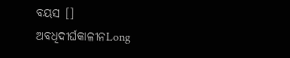ବୟସ []
ଅବଧିଦୀର୍ଘକାଳୀନLong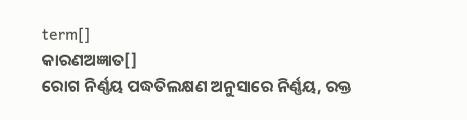term[]
କାରଣଅଜ୍ଞାତ[]
ରୋଗ ନିର୍ଣ୍ଣୟ ପଦ୍ଧତିଲକ୍ଷଣ ଅନୁସାରେ ନିର୍ଣ୍ଣୟ, ରକ୍ତ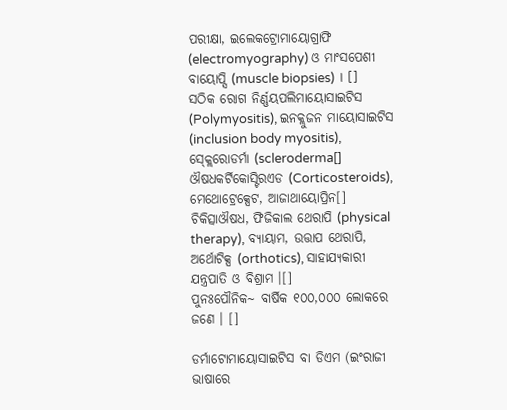ପରୀକ୍ଷା, ଇଲେକଟ୍ରୋମାୟୋଗ୍ରାଫି (electromyography) ଓ ମାଂସପେଶୀ ବାୟୋପ୍ସି (muscle biopsies) । []
ସଠିକ ରୋଗ ନିର୍ଣ୍ଣୟପଲିମାୟୋସାଇଟିସ (Polymyositis), ଇନ‌କ୍ଲୁଜନ ମାୟୋସାଇଟିସ (inclusion body myositis), ସ୍କ୍ଲେରୋଡର୍ମା (scleroderma[]
ଔଷଧକର୍ଟିକୋସ୍ଟିରଏଡ (Corticosteroids), ମେଥୋଟ୍ରେକ୍ସେଟ, ଆଜାଥାୟୋପ୍ରିନ[]
ଚିକିତ୍ସାଔଷଧ, ଫିଜିକାଲ ଥେରାପି (physical therapy), ବ୍ୟାୟାମ, ଉତ୍ତାପ ଥେରାପି, ଅର୍ଥୋଟିକ୍ସ (orthotics), ସାହାଯ୍ୟକାରୀ ଯନ୍ତ୍ରପାତି ଓ ବିଶ୍ରାମ ।[]
ପୁନଃପୌନିକ~ ବାର୍ଷିକ ୧୦୦,୦୦୦ ଲୋକରେ ଜଣେ । []

ଡର୍ମାଟୋମାୟୋସାଇଟିସ ବା ଡିଏମ (ଇଂରାଜୀ ଭାଷାରେ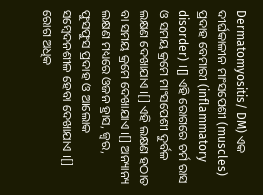Dermatomyositis/ DM) ଏକ ଦୀର୍ଘକାଳୀନ ମାଂସପେଶୀ (muscles) ପ୍ରଦାହ ବେମାରୀ (inflammatory disorder) ।[] ଏହି ରୋଗରେ ଚର୍ମ ରାସ ଓ ସମୟ କ୍ରମେ ମାଂସପେଶୀ ଦୁର୍ବଳ ଲକ୍ଷଣ ଦେଖାଯାଏ ।[] ଏହି ଲକ୍ଷଣ ହଠାତ ବା ସମୟ କ୍ରମେ ଦେଖାଯାଏ ।[] ଅନ୍ୟାନ୍ୟ ଲକ୍ଷଣ ମଧ୍ୟରେ ଓଜନ ହ୍ରାସ, ଜ୍ୱର, ଫୁସଫୁସ ପ୍ରଦାହ ଓ ଆଲୋକ ସମ୍ବେଦନଶୀଳ ହେବା ଦେଖାଯାଏ ।[] ରୋଗ ଅଧିକ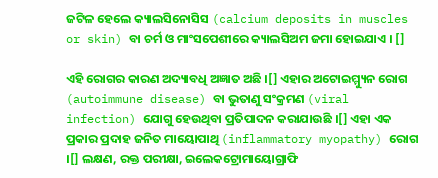ଜଟିଳ ହେଲେ କ୍ୟାଲସିନୋସିସ (calcium deposits in muscles or skin) ବା ଚର୍ମ ଓ ମାଂସପେଶୀରେ କ୍ୟାଲସିଅମ ଜମା ହୋଇଯାଏ । []

ଏହି ରୋଗର କାରଣ ଅଦ୍ୟାବଧି ଅଜ୍ଞାତ ଅଛି ।[] ଏହାର ଅଟୋଇମ୍ମ୍ୟୁନ ରୋଗ (autoimmune disease) ବା ଭୁତାଣୁ ସଂକ୍ରମଣ (viral infection) ଯୋଗୁ ହେଉଥିବା ପ୍ରତିପାଦନ କରାଯାଉଛି ।[] ଏହା ଏକ ପ୍ରକାର ପ୍ରଦାହ ଜନିତ ମାୟୋପାଥି (inflammatory myopathy) ରୋଗ ।[] ଲକ୍ଷଣ, ରକ୍ତ ପରୀକ୍ଷା, ଇଲେକଟ୍ରୋମାୟୋଗ୍ରାଫି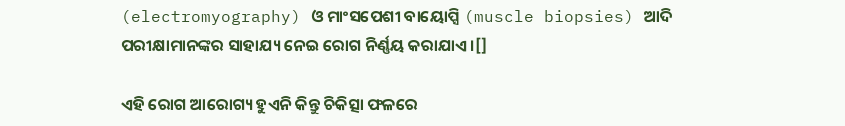(electromyography) ଓ ମାଂସପେଶୀ ବାୟୋପ୍ସି (muscle biopsies) ଆଦି ପରୀକ୍ଷାମାନଙ୍କର ସାହାଯ୍ୟ ନେଇ ରୋଗ ନିର୍ଣ୍ଣୟ କରାଯାଏ ।[]

ଏହି ରୋଗ ଆରୋଗ୍ୟ ହୁଏନି କିନ୍ତୁ ଚିକିତ୍ସା ଫଳରେ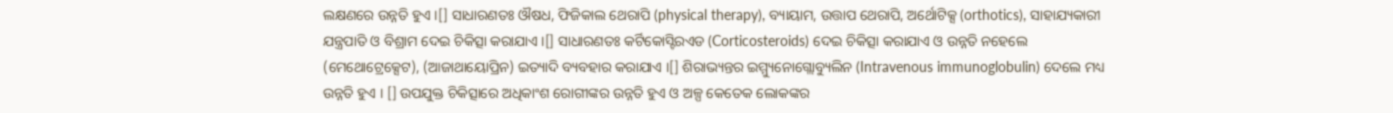ଲକ୍ଷଣରେ ଉନ୍ନତି ହୁଏ ।[] ସାଧାରଣତଃ ଔଷଧ, ଫିଜିକାଲ ଥେରାପି (physical therapy), ବ୍ୟାୟାମ, ଉତ୍ତାପ ଥେରାପି, ଅର୍ଥୋଟିକ୍ସ (orthotics), ସାହାଯ୍ୟକାରୀ ଯନ୍ତ୍ରପାତି ଓ ବିଶ୍ରାମ ଦେଇ ଚିକିତ୍ସା କରାଯାଏ ।[] ସାଧାରଣତଃ କର୍ଟିକୋସ୍ଟିରଏଡ (Corticosteroids) ଦେଇ ଚିକିତ୍ସା କରାଯାଏ ଓ ଉନ୍ନତି ନହେଲେ (ମେଥୋଟ୍ରେକ୍ସେଟ), (ଆଜାଥାୟୋପ୍ରିନ) ଇତ୍ୟାଦି ବ୍ୟବ‌ହାର କରାଯାଏ ।[] ଶିରାଭ୍ୟନ୍ତର ଇମ୍ମ୍ୟୁନୋଗ୍ଲୋବ୍ୟୁଲିନ (Intravenous immunoglobulin) ଦେଲେ ମଧ୍ୟ ଉନ୍ନତି ହୁଏ । [] ଉପ‌ଯୁକ୍ତ ଚିକିତ୍ସାରେ ଅଧିକାଂଶ ରୋଗୀଙ୍କର ଉନ୍ନତି ହୁଏ ଓ ଅଳ୍ପ କେତେକ ଲୋକଙ୍କର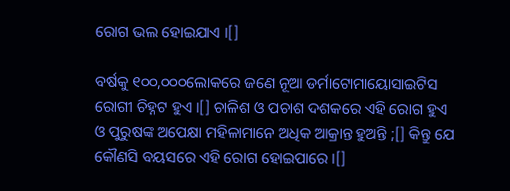ରୋଗ ଭଲ ହୋଇଯାଏ ।[]

ବର୍ଷକୁ ୧୦୦,୦୦୦ଲୋକରେ ଜଣେ ନୂଆ ଡର୍ମାଟୋମାୟୋସାଇଟିସ ରୋଗୀ ଚିହ୍ନଟ ହୁଏ ।[] ଚାଳିଶ ଓ ପଚାଶ ଦଶକରେ ଏହି ରୋଗ ହୁଏ ଓ ପୁରୁଷଙ୍କ ଅପେକ୍ଷା ମହିଳାମାନେ ଅଧିକ ଆକ୍ରାନ୍ତ ହୁଅନ୍ତି ;[] କିନ୍ତୁ ଯେ କୌଣସି ବୟସରେ ଏହି ରୋଗ ହୋଇପାରେ ।[]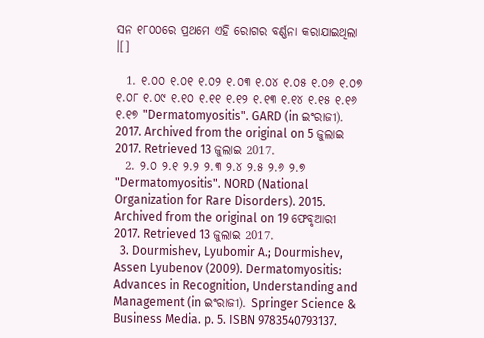ସନ ୧୮୦୦ରେ ପ୍ରଥମେ ଏହି ରୋଗର ବର୍ଣ୍ଣନା କରାଯାଇଥିଲା ।[]

  1. ୧.୦୦ ୧.୦୧ ୧.୦୨ ୧.୦୩ ୧.୦୪ ୧.୦୫ ୧.୦୬ ୧.୦୭ ୧.୦୮ ୧.୦୯ ୧.୧୦ ୧.୧୧ ୧.୧୨ ୧.୧୩ ୧.୧୪ ୧.୧୫ ୧.୧୬ ୧.୧୭ "Dermatomyositis". GARD (in ଇଂରାଜୀ). 2017. Archived from the original on 5 ଜୁଲାଇ 2017. Retrieved 13 ଜୁଲାଇ 2017.
  2. ୨.୦ ୨.୧ ୨.୨ ୨.୩ ୨.୪ ୨.୫ ୨.୬ ୨.୭ "Dermatomyositis". NORD (National Organization for Rare Disorders). 2015. Archived from the original on 19 ଫେବୃଆରୀ 2017. Retrieved 13 ଜୁଲାଇ 2017.
  3. Dourmishev, Lyubomir A.; Dourmishev, Assen Lyubenov (2009). Dermatomyositis: Advances in Recognition, Understanding and Management (in ଇଂରାଜୀ). Springer Science & Business Media. p. 5. ISBN 9783540793137.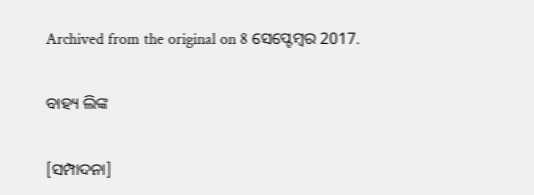Archived from the original on 8 ସେପ୍ଟେମ୍ବର 2017.

ବାହ୍ୟ ଲିଙ୍କ

[ସମ୍ପାଦନା]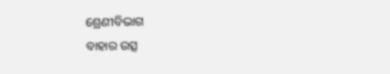ଶ୍ରେଣୀବିଭାଗ
ବାହାର ଉତ୍ସ